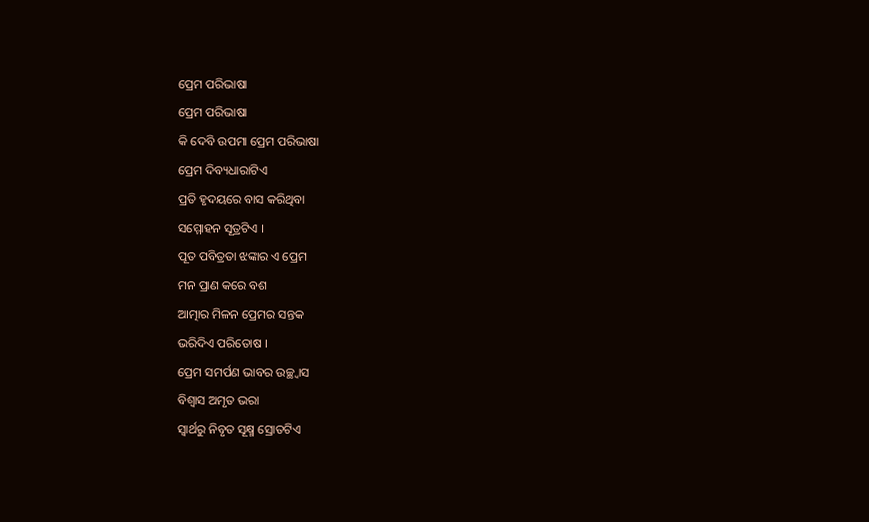ପ୍ରେମ ପରିଭାଷା
ପ୍ରେମ ପରିଭାଷା
କି ଦେବି ଉପମା ପ୍ରେମ ପରିଭାଷା
ପ୍ରେମ ଦିବ୍ୟଧାରାଟିଏ
ପ୍ରତି ହୃଦୟରେ ବାସ କରିଥିବା
ସମ୍ମୋହନ ସୂତ୍ରଟିଏ ।
ପୂତ ପବିତ୍ରତା ଝଙ୍କାର ଏ ପ୍ରେମ
ମନ ପ୍ରାଣ କରେ ବଶ
ଆତ୍ମାର ମିଳନ ପ୍ରେମର ସନ୍ତକ
ଭରିଦିଏ ପରିତୋଷ ।
ପ୍ରେମ ସମର୍ପଣ ଭାବର ଉଚ୍ଛ୍ୱାସ
ବିଶ୍ୱାସ ଅମୃତ ଭରା
ସ୍ୱାର୍ଥରୁ ନିବୃତ ସୂକ୍ଷ୍ମ ସ୍ରୋତଟିଏ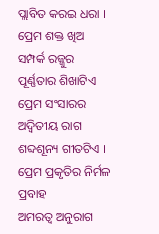ପ୍ଲାବିତ କରଇ ଧରା ।
ପ୍ରେମ ଶକ୍ତ ଖିଅ ସମ୍ପର୍କ ରଜ୍ଜୁର
ପୂର୍ଣ୍ଣତାର ଶିଖାଟିଏ
ପ୍ରେମ ସଂସାରର ଅଦ୍ୱିତୀୟ ରାଗ
ଶବ୍ଦଶୂନ୍ୟ ଗୀତଟିଏ ।
ପ୍ରେମ ପ୍ରକୃତିର ନିର୍ମଳ ପ୍ରବାହ
ଅମରତ୍ୱ ଅନୁରାଗ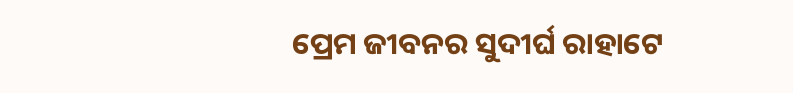ପ୍ରେମ ଜୀବନର ସୁଦୀର୍ଘ ରାହାଟେ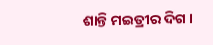ଶାନ୍ତି ମଇତ୍ରୀର ଦିଗ ।